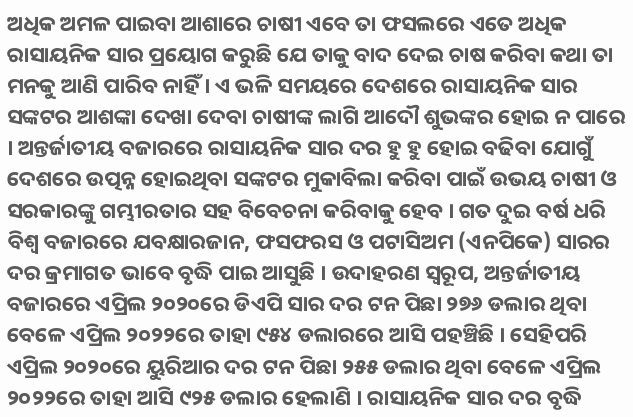ଅଧିକ ଅମଳ ପାଇବା ଆଶାରେ ଚାଷୀ ଏବେ ତା ଫସଲରେ ଏତେ ଅଧିକ ରାସାୟନିକ ସାର ପ୍ରୟୋଗ କରୁଛି ଯେ ତାକୁ ବାଦ ଦେଇ ଚାଷ କରିବା କଥା ତା ମନକୁ ଆଣି ପାରିବ ନାହିଁ । ଏ ଭଳି ସମୟରେ ଦେଶରେ ରାସାୟନିକ ସାର ସଙ୍କଟର ଆଶଙ୍କା ଦେଖା ଦେବା ଚାଷୀଙ୍କ ଲାଗି ଆଦୌ ଶୁଭଙ୍କର ହୋଇ ନ ପାରେ । ଅନ୍ତର୍ଜାତୀୟ ବଜାରରେ ରାସାୟନିକ ସାର ଦର ହୁ ହୁ ହୋଇ ବଢିବା ଯୋଗୁଁ ଦେଶରେ ଉତ୍ପନ୍ନ ହୋଇଥିବା ସଙ୍କଟର ମୁକାବିଲା କରିବା ପାଇଁ ଉଭୟ ଚାଷୀ ଓ ସରକାରଙ୍କୁ ଗମ୍ଭୀରତାର ସହ ବିବେଚନା କରିବାକୁ ହେବ । ଗତ ଦୁଇ ବର୍ଷ ଧରି ବିଶ୍ୱ ବଜାରରେ ଯବକ୍ଷାରଜାନ, ଫସଫରସ ଓ ପଟାସିଅମ (ଏନପିକେ) ସାରର ଦର କ୍ରମାଗତ ଭାବେ ବୃଦ୍ଧି ପାଇ ଆସୁଛି । ଉଦାହରଣ ସ୍ୱରୂପ, ଅନ୍ତର୍ଜାତୀୟ ବଜାରରେ ଏପ୍ରିଲ ୨୦୨୦ରେ ଡିଏପି ସାର ଦର ଟନ ପିଛା ୨୭୬ ଡଲାର ଥିବା ବେଳେ ଏପ୍ରିଲ ୨୦୨୨ରେ ତାହା ୯୫୪ ଡଲାରରେ ଆସି ପହଞ୍ଚିଛି । ସେହିପରି ଏପ୍ରିଲ ୨୦୨୦ରେ ୟୁରିଆର ଦର ଟନ ପିଛା ୨୫୫ ଡଲାର ଥିବା ବେଳେ ଏପ୍ରିଲ ୨୦୨୨ରେ ତାହା ଆସି ୯୨୫ ଡଲାର ହେଲାଣି । ରାସାୟନିକ ସାର ଦର ବୃଦ୍ଧି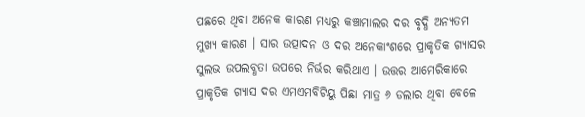ପଛରେ ଥିବା ଅନେକ କାରଣ ମଧ୍ୟରୁ କଞ୍ଚାମାଲର ଦର ବୃଦ୍ଧି ଅନ୍ୟତମ ମୁଖ୍ୟ କାରଣ । ସାର ଉତ୍ପାଦନ ଓ ଦର ଅନେକାଂଶରେ ପ୍ରାକୃତିକ ଗ୍ୟାସର ସୁଲଭ ଉପଲବ୍ଧତା ଉପରେ ନିର୍ଭର କରିଥାଏ । ଉତ୍ତର ଆମେରିକାରେ ପ୍ରାକୃତିକ ଗ୍ୟାସ ଦର ଏମଏମବିଟିୟୁ ପିଛା ମାତ୍ର ୬ ଡଲାର ଥିବା ବେଳେ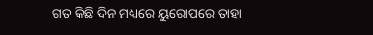ଗତ କିଛି ଦିନ ମଧ୍ୟରେ ୟୁରୋପରେ ତାହା